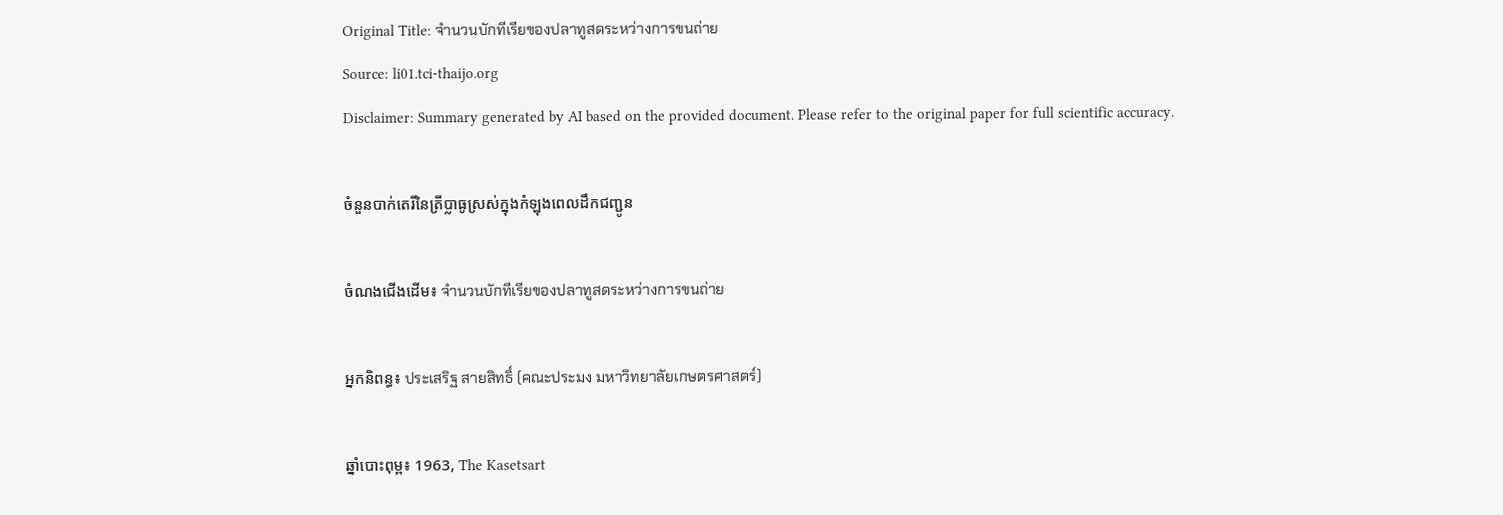Original Title: จำนวนบักทีเรียของปลาทูสดระหว่างการขนถ่าย
Source: li01.tci-thaijo.org
Disclaimer: Summary generated by AI based on the provided document. Please refer to the original paper for full scientific accuracy.

ចំនួនបាក់តេរីនៃត្រីប្លាធូស្រស់ក្នុងកំឡុងពេលដឹកជញ្ជូន

ចំណងជើងដើម៖ จำนวนบักทีเรียของปลาทูสดระหว่างการขนถ่าย

អ្នកនិពន្ធ៖ ประเสริฐ สายสิทธิ์ (คณะประมง มหาวิทยาลัยเกษตรศาสตร์)

ឆ្នាំបោះពុម្ព៖ 1963, The Kasetsart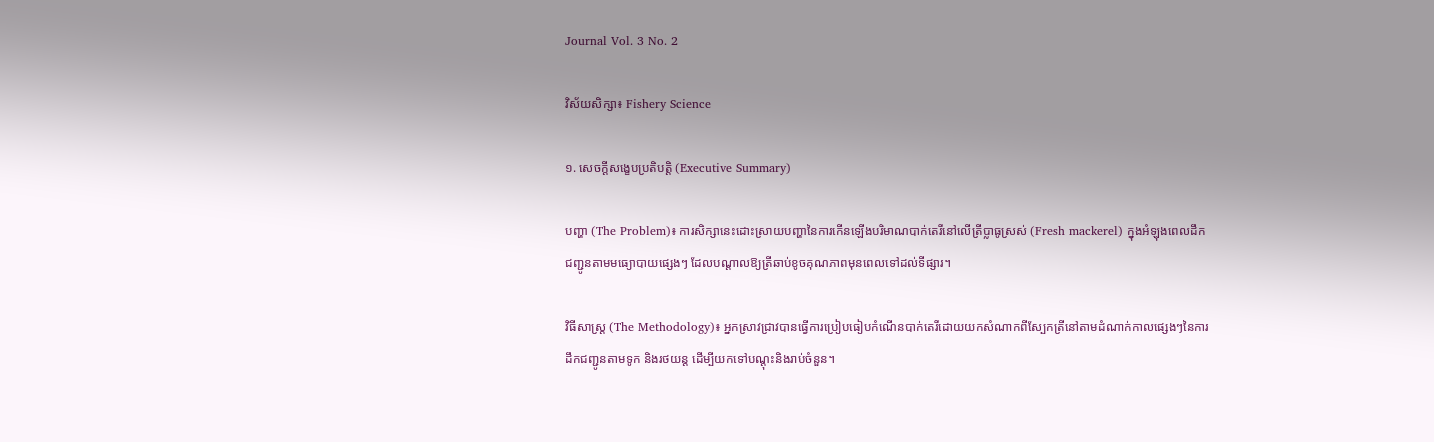Journal Vol. 3 No. 2

វិស័យសិក្សា៖ Fishery Science

១. សេចក្តីសង្ខេបប្រតិបត្តិ (Executive Summary)

បញ្ហា (The Problem)៖ ការសិក្សានេះដោះស្រាយបញ្ហានៃការកើនឡើងបរិមាណបាក់តេរីនៅលើត្រីប្លាធូស្រស់ (Fresh mackerel) ក្នុងអំឡុងពេលដឹកជញ្ជូនតាមមធ្យោបាយផ្សេងៗ ដែលបណ្តាលឱ្យត្រីឆាប់ខូចគុណភាពមុនពេលទៅដល់ទីផ្សារ។

វិធីសាស្ត្រ (The Methodology)៖ អ្នកស្រាវជ្រាវបានធ្វើការប្រៀបធៀបកំណើនបាក់តេរីដោយយកសំណាកពីស្បែកត្រីនៅតាមដំណាក់កាលផ្សេងៗនៃការដឹកជញ្ជូនតាមទូក និងរថយន្ត ដើម្បីយកទៅបណ្តុះនិងរាប់ចំនួន។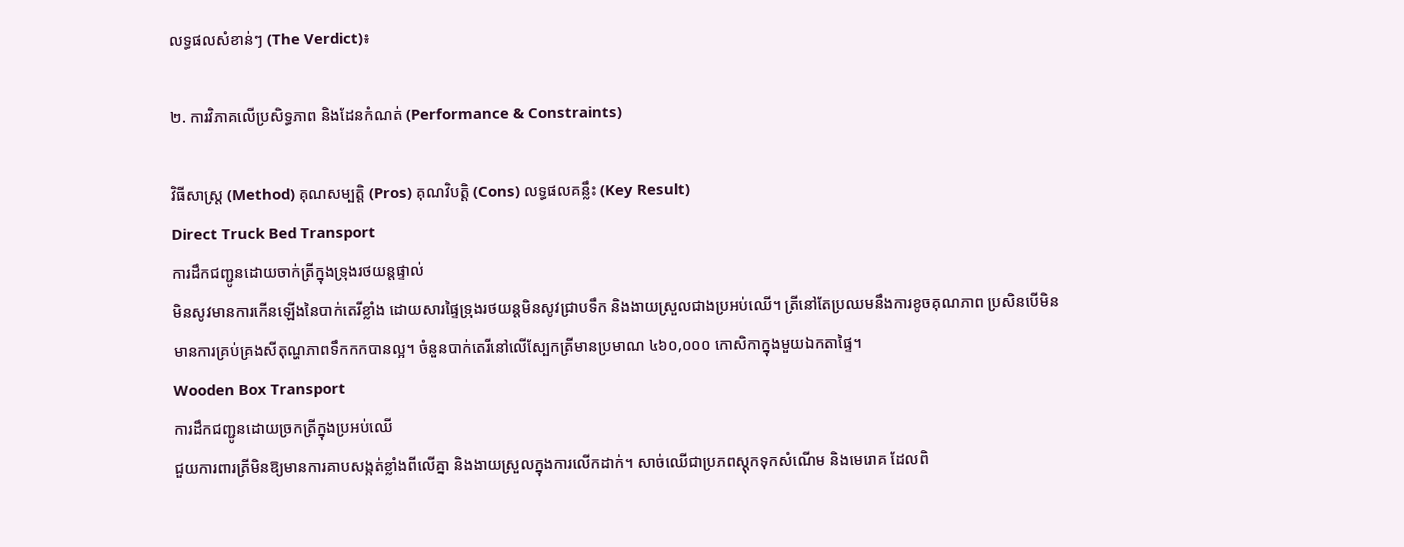លទ្ធផលសំខាន់ៗ (The Verdict)៖

២. ការវិភាគលើប្រសិទ្ធភាព និងដែនកំណត់ (Performance & Constraints)

វិធីសាស្ត្រ (Method) គុណសម្បត្តិ (Pros) គុណវិបត្តិ (Cons) លទ្ធផលគន្លឹះ (Key Result)
Direct Truck Bed Transport
ការដឹកជញ្ជូនដោយចាក់ត្រីក្នុងទ្រុងរថយន្តផ្ទាល់
មិនសូវមានការកើនឡើងនៃបាក់តេរីខ្លាំង ដោយសារផ្ទៃទ្រុងរថយន្តមិនសូវជ្រាបទឹក និងងាយស្រួលជាងប្រអប់ឈើ។ ត្រីនៅតែប្រឈមនឹងការខូចគុណភាព ប្រសិនបើមិនមានការគ្រប់គ្រងសីតុណ្ហភាពទឹកកកបានល្អ។ ចំនួនបាក់តេរីនៅលើស្បែកត្រីមានប្រមាណ ៤៦០,០០០ កោសិកាក្នុងមួយឯកតាផ្ទៃ។
Wooden Box Transport
ការដឹកជញ្ជូនដោយច្រកត្រីក្នុងប្រអប់ឈើ
ជួយការពារត្រីមិនឱ្យមានការគាបសង្កត់ខ្លាំងពីលើគ្នា និងងាយស្រួលក្នុងការលើកដាក់។ សាច់ឈើជាប្រភពស្តុកទុកសំណើម និងមេរោគ ដែលពិ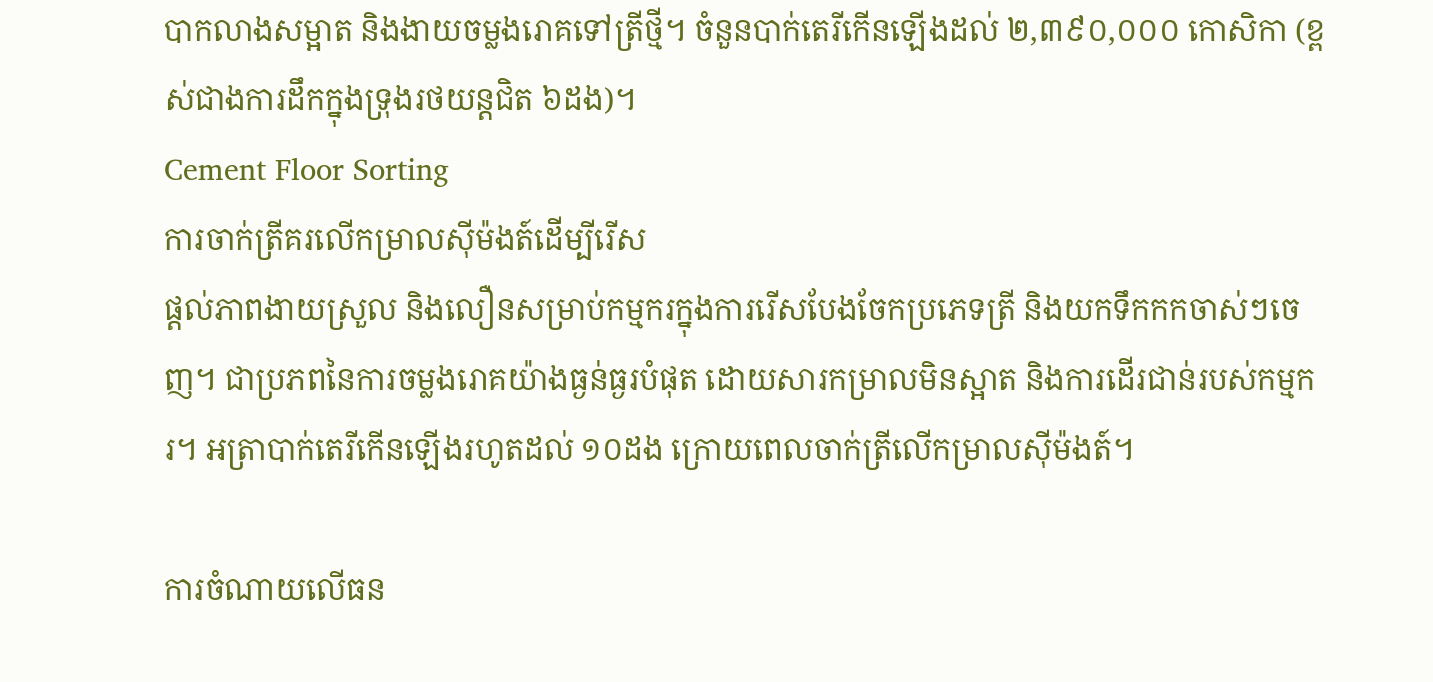បាកលាងសម្អាត និងងាយចម្លងរោគទៅត្រីថ្មី។ ចំនួនបាក់តេរីកើនឡើងដល់ ២,៣៩០,០០០ កោសិកា (ខ្ពស់ជាងការដឹកក្នុងទ្រុងរថយន្តជិត ៦ដង)។
Cement Floor Sorting
ការចាក់ត្រីគរលើកម្រាលស៊ីម៉ងត៍ដើម្បីរើស
ផ្តល់ភាពងាយស្រួល និងលឿនសម្រាប់កម្មករក្នុងការរើសបែងចែកប្រភេទត្រី និងយកទឹកកកចាស់ៗចេញ។ ជាប្រភពនៃការចម្លងរោគយ៉ាងធ្ងន់ធ្ងរបំផុត ដោយសារកម្រាលមិនស្អាត និងការដើរជាន់របស់កម្មករ។ អត្រាបាក់តេរីកើនឡើងរហូតដល់ ១០ដង ក្រោយពេលចាក់ត្រីលើកម្រាលស៊ីម៉ងត៍។

ការចំណាយលើធន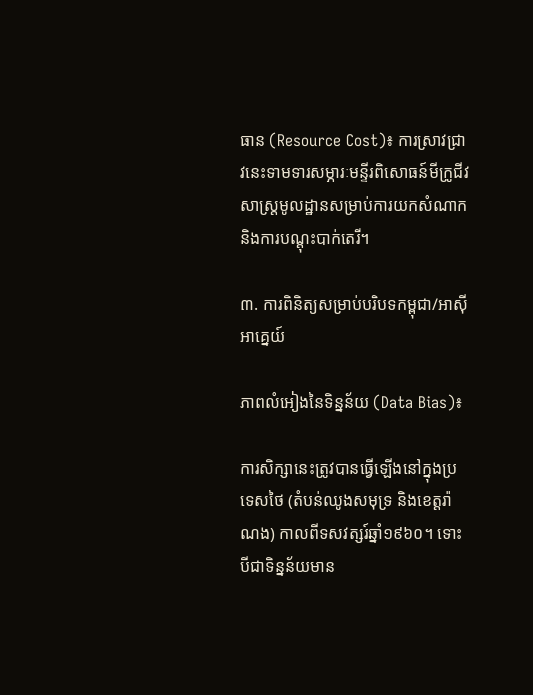ធាន (Resource Cost)៖ ការស្រាវជ្រាវនេះទាមទារសម្ភារៈមន្ទីរពិសោធន៍មីក្រូជីវសាស្ត្រមូលដ្ឋានសម្រាប់ការយកសំណាក និងការបណ្តុះបាក់តេរី។

៣. ការពិនិត្យសម្រាប់បរិបទកម្ពុជា/អាស៊ីអាគ្នេយ៍

ភាពលំអៀងនៃទិន្នន័យ (Data Bias)៖

ការសិក្សានេះត្រូវបានធ្វើឡើងនៅក្នុងប្រទេសថៃ (តំបន់ឈូងសមុទ្រ និងខេត្តរ៉ាណង) កាលពីទសវត្សរ៍ឆ្នាំ១៩៦០។ ទោះបីជាទិន្នន័យមាន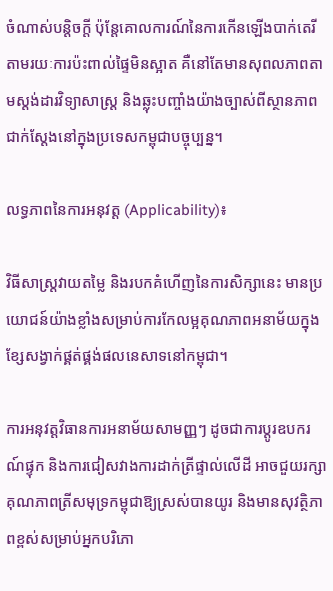ចំណាស់បន្តិចក្តី ប៉ុន្តែគោលការណ៍នៃការកើនឡើងបាក់តេរីតាមរយៈការប៉ះពាល់ផ្ទៃមិនស្អាត គឺនៅតែមានសុពលភាពតាមស្តង់ដារវិទ្យាសាស្ត្រ និងឆ្លុះបញ្ចាំងយ៉ាងច្បាស់ពីស្ថានភាពជាក់ស្តែងនៅក្នុងប្រទេសកម្ពុជាបច្ចុប្បន្ន។

លទ្ធភាពនៃការអនុវត្ត (Applicability)៖

វិធីសាស្ត្រវាយតម្លៃ និងរបកគំហើញនៃការសិក្សានេះ មានប្រយោជន៍យ៉ាងខ្លាំងសម្រាប់ការកែលម្អគុណភាពអនាម័យក្នុងខ្សែសង្វាក់ផ្គត់ផ្គង់ផលនេសាទនៅកម្ពុជា។

ការអនុវត្តវិធានការអនាម័យសាមញ្ញៗ ដូចជាការប្តូរឧបករណ៍ផ្ទុក និងការជៀសវាងការដាក់ត្រីផ្ទាល់លើដី អាចជួយរក្សាគុណភាពត្រីសមុទ្រកម្ពុជាឱ្យស្រស់បានយូរ និងមានសុវត្ថិភាពខ្ពស់សម្រាប់អ្នកបរិភោ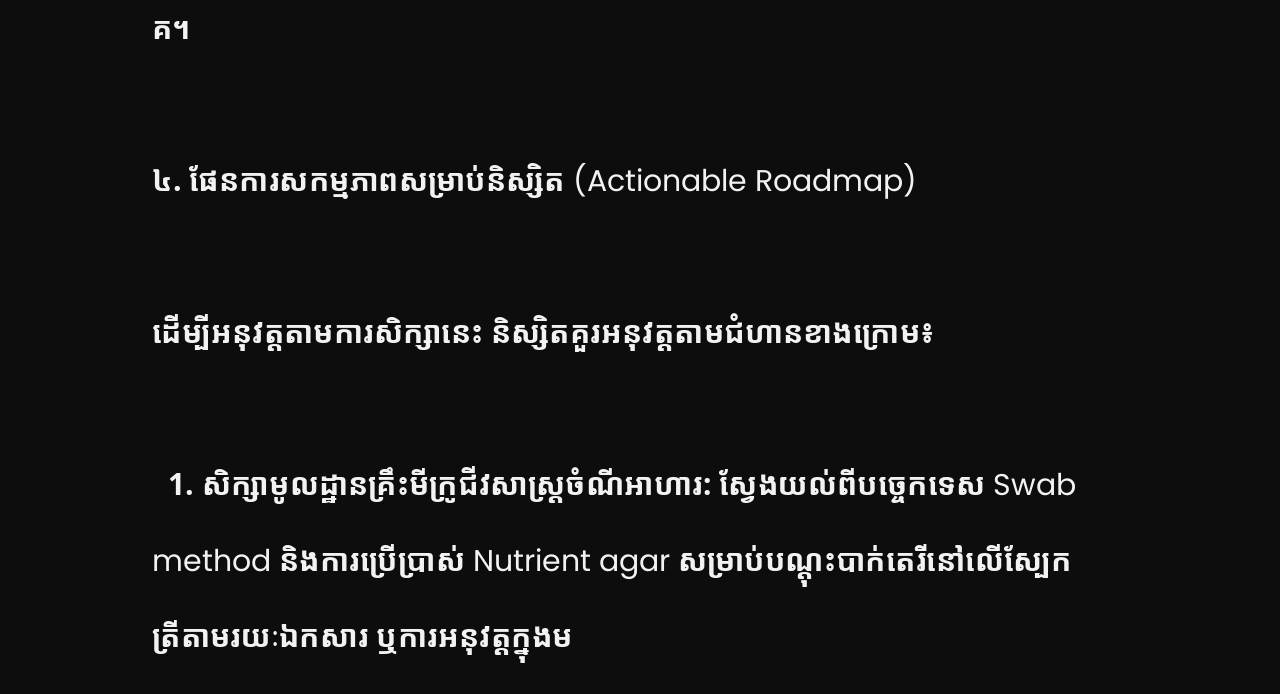គ។

៤. ផែនការសកម្មភាពសម្រាប់និស្សិត (Actionable Roadmap)

ដើម្បីអនុវត្តតាមការសិក្សានេះ និស្សិតគួរអនុវត្តតាមជំហានខាងក្រោម៖

  1. សិក្សាមូលដ្ឋានគ្រឹះមីក្រូជីវសាស្ត្រចំណីអាហារ: ស្វែងយល់ពីបច្ចេកទេស Swab method និងការប្រើប្រាស់ Nutrient agar សម្រាប់បណ្តុះបាក់តេរីនៅលើស្បែកត្រីតាមរយៈឯកសារ ឬការអនុវត្តក្នុងម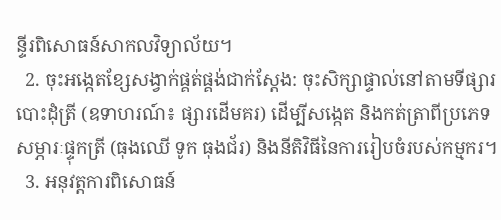ន្ទីរពិសោធន៍សាកលវិទ្យាល័យ។
  2. ចុះអង្កេតខ្សែសង្វាក់ផ្គត់ផ្គង់ជាក់ស្តែង: ចុះសិក្សាផ្ទាល់នៅតាមទីផ្សារបោះដុំត្រី (ឧទាហរណ៍៖ ផ្សារដើមគរ) ដើម្បីសង្កេត និងកត់ត្រាពីប្រភេទសម្ភារៈផ្ទុកត្រី (ធុងឈើ ទូក ធុងជ័រ) និងនីតិវិធីនៃការរៀបចំរបស់កម្មករ។
  3. អនុវត្តការពិសោធន៍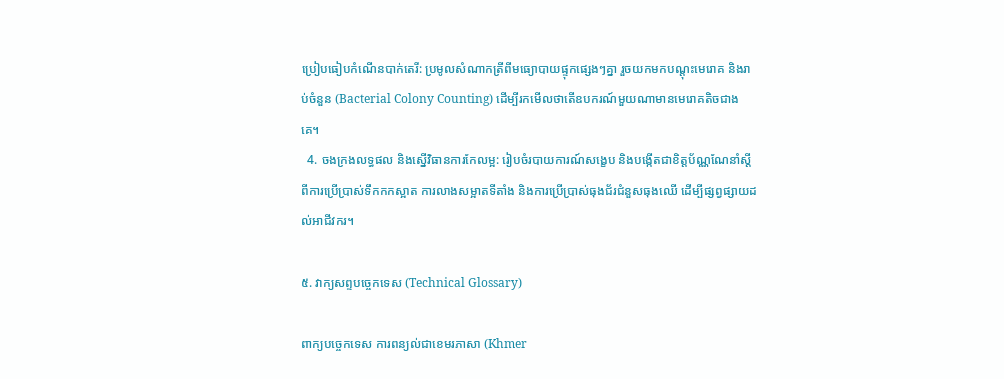ប្រៀបធៀបកំណើនបាក់តេរី: ប្រមូលសំណាកត្រីពីមធ្យោបាយផ្ទុកផ្សេងៗគ្នា រួចយកមកបណ្តុះមេរោគ និងរាប់ចំនួន (Bacterial Colony Counting) ដើម្បីរកមើលថាតើឧបករណ៍មួយណាមានមេរោគតិចជាងគេ។
  4. ចងក្រងលទ្ធផល និងស្នើវិធានការកែលម្អ: រៀបចំរបាយការណ៍សង្ខេប និងបង្កើតជាខិត្តប័ណ្ណណែនាំស្តីពីការប្រើប្រាស់ទឹកកកស្អាត ការលាងសម្អាតទីតាំង និងការប្រើប្រាស់ធុងជ័រជំនួសធុងឈើ ដើម្បីផ្សព្វផ្សាយដល់អាជីវករ។

៥. វាក្យសព្ទបច្ចេកទេស (Technical Glossary)

ពាក្យបច្ចេកទេស ការពន្យល់ជាខេមរភាសា (Khmer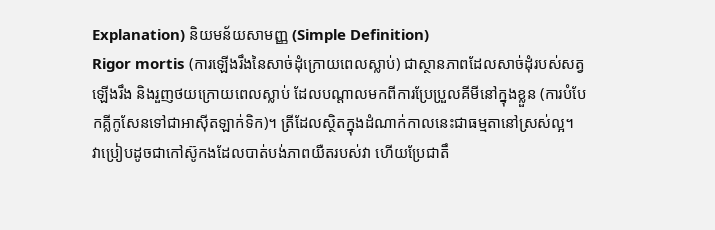Explanation) និយមន័យសាមញ្ញ (Simple Definition)
Rigor mortis (ការឡើងរឹងនៃសាច់ដុំក្រោយពេលស្លាប់) ជាស្ថានភាពដែលសាច់ដុំរបស់សត្វឡើងរឹង និងរួញថយក្រោយពេលស្លាប់ ដែលបណ្តាលមកពីការប្រែប្រួលគីមីនៅក្នុងខ្លួន (ការបំបែកគ្លីកូសែនទៅជាអាស៊ីតឡាក់ទិក)។ ត្រីដែលស្ថិតក្នុងដំណាក់កាលនេះជាធម្មតានៅស្រស់ល្អ។ វាប្រៀបដូចជាកៅស៊ូកងដែលបាត់បង់ភាពយឺតរបស់វា ហើយប្រែជាតឹ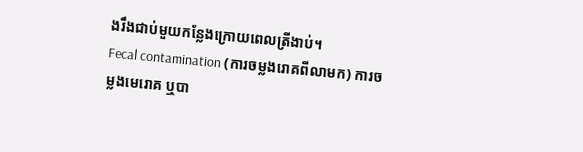ងរឹងជាប់មួយកន្លែងក្រោយពេលត្រីងាប់។
Fecal contamination (ការចម្លងរោគពីលាមក) ការចម្លងមេរោគ ឬបា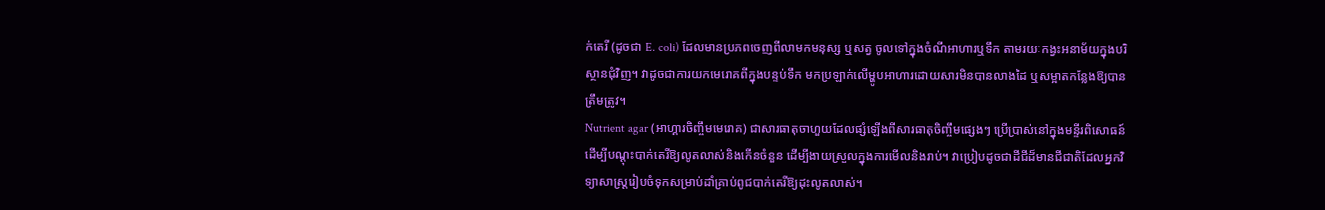ក់តេរី (ដូចជា E. coli) ដែលមានប្រភពចេញពីលាមកមនុស្ស ឬសត្វ ចូលទៅក្នុងចំណីអាហារឬទឹក តាមរយៈកង្វះអនាម័យក្នុងបរិស្ថានជុំវិញ។ វាដូចជាការយកមេរោគពីក្នុងបន្ទប់ទឹក មកប្រឡាក់លើម្ហូបអាហារដោយសារមិនបានលាងដៃ ឬសម្អាតកន្លែងឱ្យបានត្រឹមត្រូវ។
Nutrient agar (អាហ្គារចិញ្ចឹមមេរោគ) ជាសារធាតុចាហួយដែលផ្សំឡើងពីសារធាតុចិញ្ចឹមផ្សេងៗ ប្រើប្រាស់នៅក្នុងមន្ទីរពិសោធន៍ដើម្បីបណ្តុះបាក់តេរីឱ្យលូតលាស់និងកើនចំនួន ដើម្បីងាយស្រួលក្នុងការមើលនិងរាប់។ វាប្រៀបដូចជាដីជីដ៏មានជីជាតិដែលអ្នកវិទ្យាសាស្ត្ររៀបចំទុកសម្រាប់ដាំគ្រាប់ពូជបាក់តេរីឱ្យដុះលូតលាស់។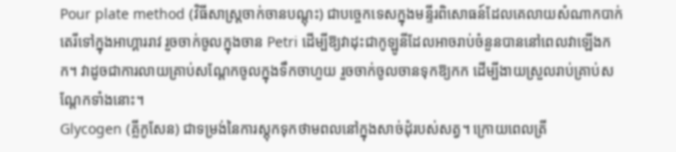Pour plate method (វិធីសាស្ត្រចាក់ចានបណ្តុះ) ជាបច្ចេកទេសក្នុងមន្ទីរពិសោធន៍ដែលគេលាយសំណាកបាក់តេរីទៅក្នុងអាហ្គាររាវ រួចចាក់ចូលក្នុងចាន Petri ដើម្បីឱ្យវាដុះជាកូឡូនីដែលអាចរាប់ចំនួនបាននៅពេលវាឡើងកក។ វាដូចជាការលាយគ្រាប់សណ្តែកចូលក្នុងទឹកចាហួយ រួចចាក់ចូលចានទុកឱ្យកក ដើម្បីងាយស្រួលរាប់គ្រាប់សណ្តែកទាំងនោះ។
Glycogen (គ្លីកូសែន) ជាទម្រង់នៃការស្តុកទុកថាមពលនៅក្នុងសាច់ដុំរបស់សត្វ។ ក្រោយពេលត្រី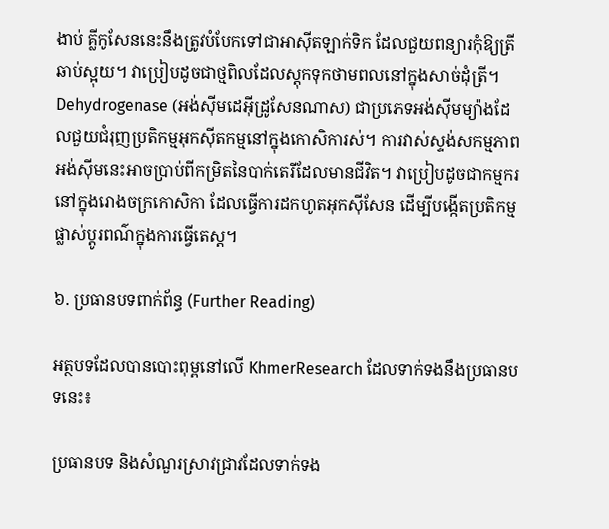ងាប់ គ្លីកូសែននេះនឹងត្រូវបំបែកទៅជាអាស៊ីតឡាក់ទិក ដែលជួយពន្យារកុំឱ្យត្រីឆាប់ស្អុយ។ វាប្រៀបដូចជាថ្មពិលដែលស្តុកទុកថាមពលនៅក្នុងសាច់ដុំត្រី។
Dehydrogenase (អង់ស៊ីមដេអ៊ីដ្រូសែនណាស) ជាប្រភេទអង់ស៊ីមម្យ៉ាងដែលជួយជំរុញប្រតិកម្មអុកស៊ីតកម្មនៅក្នុងកោសិការស់។ ការវាស់ស្ទង់សកម្មភាពអង់ស៊ីមនេះអាចប្រាប់ពីកម្រិតនៃបាក់តេរីដែលមានជីវិត។ វាប្រៀបដូចជាកម្មករនៅក្នុងរោងចក្រកោសិកា ដែលធ្វើការដកហូតអុកស៊ីសែន ដើម្បីបង្កើតប្រតិកម្មផ្លាស់ប្តូរពណ៌ក្នុងការធ្វើតេស្ត។

៦. ប្រធានបទពាក់ព័ន្ធ (Further Reading)

អត្ថបទដែលបានបោះពុម្ពនៅលើ KhmerResearch ដែលទាក់ទងនឹងប្រធានបទនេះ៖

ប្រធានបទ និងសំណួរស្រាវជ្រាវដែលទាក់ទង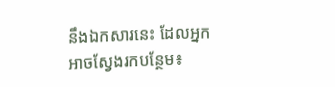នឹងឯកសារនេះ ដែលអ្នកអាចស្វែងរកបន្ថែម៖